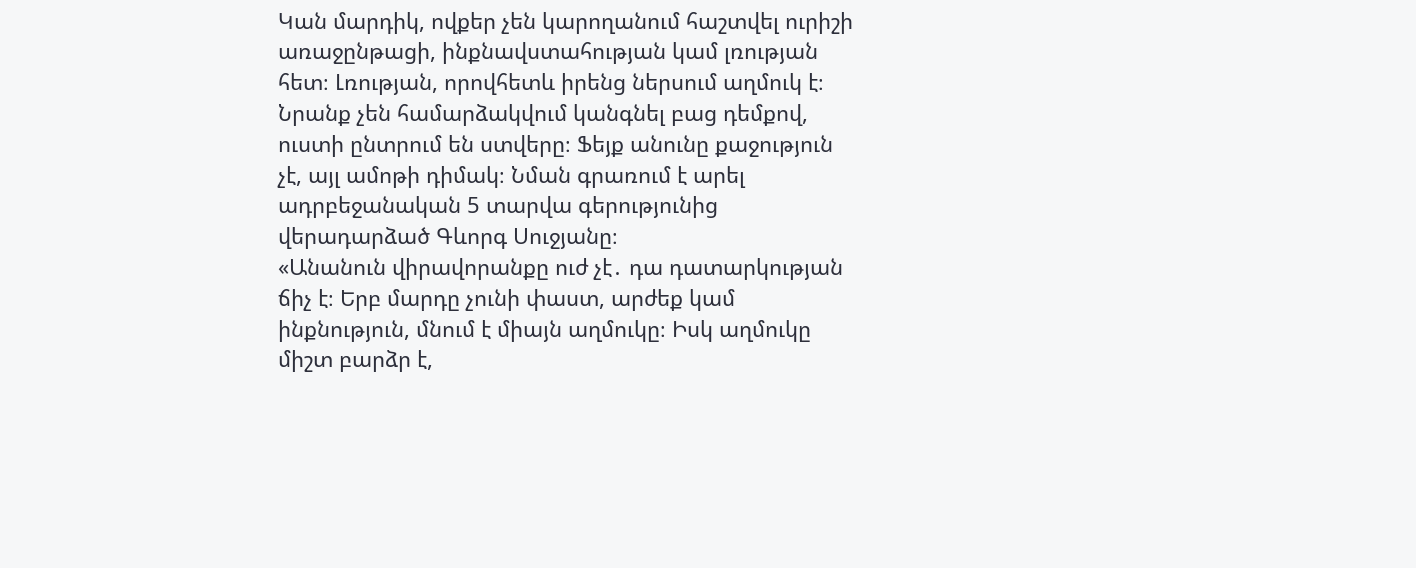Կան մարդիկ, ովքեր չեն կարողանում հաշտվել ուրիշի առաջընթացի, ինքնավստահության կամ լռության հետ։ Լռության, որովհետև իրենց ներսում աղմուկ է։ Նրանք չեն համարձակվում կանգնել բաց դեմքով, ուստի ընտրում են ստվերը։ Ֆեյք անունը քաջություն չէ, այլ ամոթի դիմակ։ Նման գրառում է արել ադրբեջանական 5 տարվա գերությունից վերադարձած Գևորգ Սուջյանը։
«Անանուն վիրավորանքը ուժ չէ․ դա դատարկության ճիչ է։ Երբ մարդը չունի փաստ, արժեք կամ ինքնություն, մնում է միայն աղմուկը։ Իսկ աղմուկը միշտ բարձր է,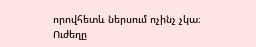որովհետև ներսում ոչինչ չկա։
Ուժեղը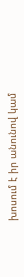խոսում է իր անունով կամ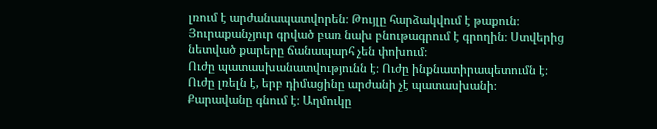լռում է արժանապատվորեն։ Թույլը հարձակվում է թաքուն։ Յուրաքանչյուր գրված բառ նախ բնութագրում է գրողին։ Ստվերից նետված քարերը ճանապարհ չեն փոխում։
Ուժը պատասխանատվությունն է։ Ուժը ինքնատիրապետումն է։ Ուժը լռելն է, երբ դիմացինը արժանի չէ պատասխանի։
Քարավանը գնում է։ Աղմուկը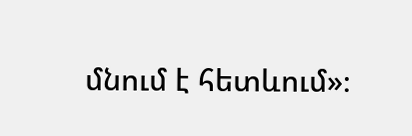մնում է հետևում»։